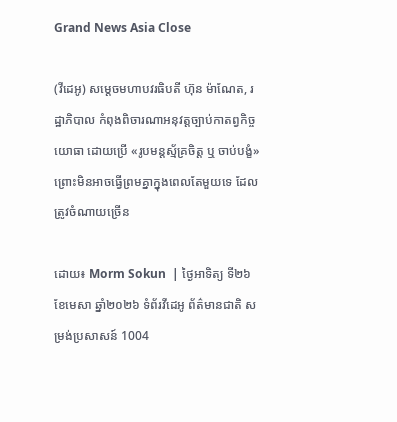Grand News Asia Close

(វីដេអូ) សម្តេចមហាបវរធិបតី ហ៊ុន ម៉ាណែត, រដ្ឋាភិបាល កំពុងពិចារណាអនុវត្តច្បាប់កាតព្វកិច្ចយោធា ដោយប្រើ «រូបមន្តស្ម័គ្រចិត្ត ឬ ចាប់បង្ខំ» ព្រោះមិនអាចធ្វើព្រមគ្នាក្នុងពេលតែមួយទេ ដែលត្រូវចំណាយច្រើន

ដោយ៖ Morm Sokun  | ថ្ងៃអាទិត្យ ទី២៦ ខែមេសា ឆ្នាំ២០២៦ ទំព័រវីដេអូ ព័ត៌មានជាតិ សម្រង់ប្រសាសន៍ 1004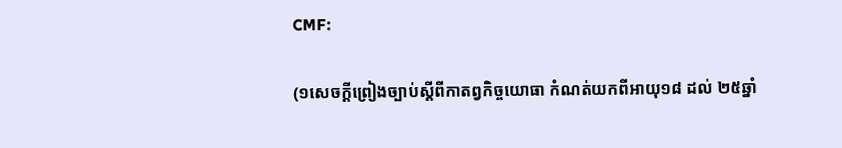CMF:

(១សេចក្តីព្រៀងច្បាប់ស្តីពីកាតព្វកិច្ចយោធា កំណត់យកពីអាយុ១៨ ដល់ ២៥ឆ្នាំ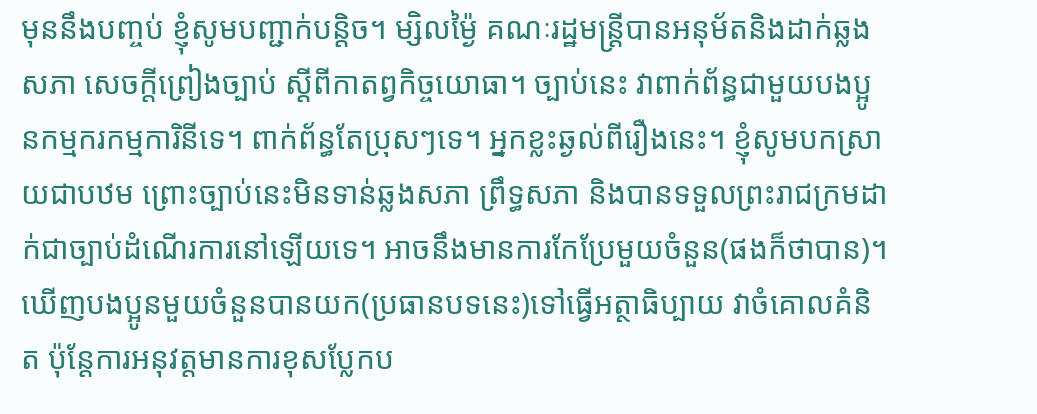មុននឹងបញ្ចប់ ខ្ញុំសូមបញ្ជាក់បន្ដិច។ ម្សិលម្ង៉ៃ គណៈរដ្ឋមន្ដ្រីបានអនុម័តនិងដាក់ឆ្លងសភា សេចក្តីព្រៀងច្បាប់ ស្តីពីកាតព្វកិច្ចយោធា។ ច្បាប់នេះ វាពាក់ព័ន្ធជាមួយបងប្អូនកម្មករកម្មការិនីទេ។ ពាក់ព័ន្ធតែប្រុសៗទេ។ អ្នកខ្លះឆ្ងល់ពីរឿងនេះ។ ខ្ញុំសូមបកស្រាយជាបឋម ព្រោះច្បាប់នេះមិនទាន់ឆ្លងសភា ព្រឹទ្ធសភា និងបានទទួលព្រះរាជក្រមដាក់ជាច្បាប់ដំណើរការនៅឡើយទេ។ អាចនឹងមានការកែប្រែមួយចំនួន(ផងក៏ថាបាន)។ ឃើញបងប្អូនមួយចំនួនបានយក(ប្រធានបទនេះ)ទៅធ្វើអត្ថាធិប្បាយ វាចំគោលគំនិត ប៉ុន្ដែការអនុវត្ដមានការខុសប្លែកប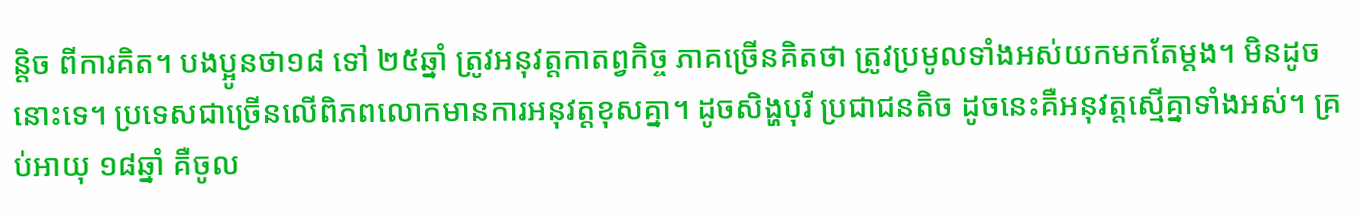ន្ដិច ពីការគិត។ បងប្អូនថា១៨ ទៅ ២៥ឆ្នាំ ត្រូវអនុវត្ដកាតព្វកិច្ច ភាគច្រើនគិតថា ត្រូវប្រមូលទាំងអស់យកមកតែម្ដង។ មិនដូចនោះទេ។ ប្រទេសជាច្រើនលើពិភពលោកមានការអនុវត្ដខុសគ្នា។ ដូចសិង្ហបុរី ប្រជាជនតិច ដូចនេះគឺអនុវត្តស្មើគ្នាទាំងអស់។ គ្រប់អាយុ ១៨ឆ្នាំ គឺចូល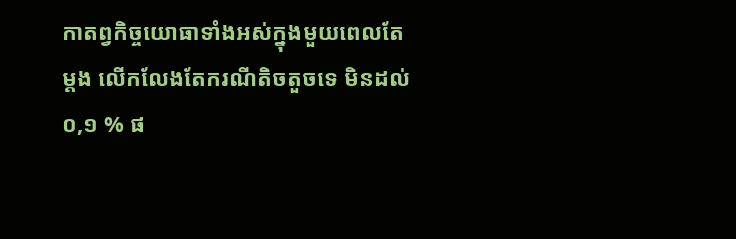កាតព្វកិច្ចយោធាទាំងអស់ក្នុងមួយពេលតែម្ដង លើកលែងតែករណីតិចតួចទេ មិនដល់ ០,១ % ផ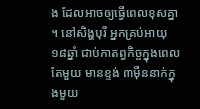ង ដែលអាចឲ្យធ្វើពេលខុសគ្នា។ នៅសិង្ហបុរី អ្នកគ្រប់អាយុ ១៨ឆ្នាំ ជាប់កាតព្វកិច្ចក្នុងពេលតែមួយ មានខ្ទង់ ៣ម៉ឺននាក់ក្នុងមួយ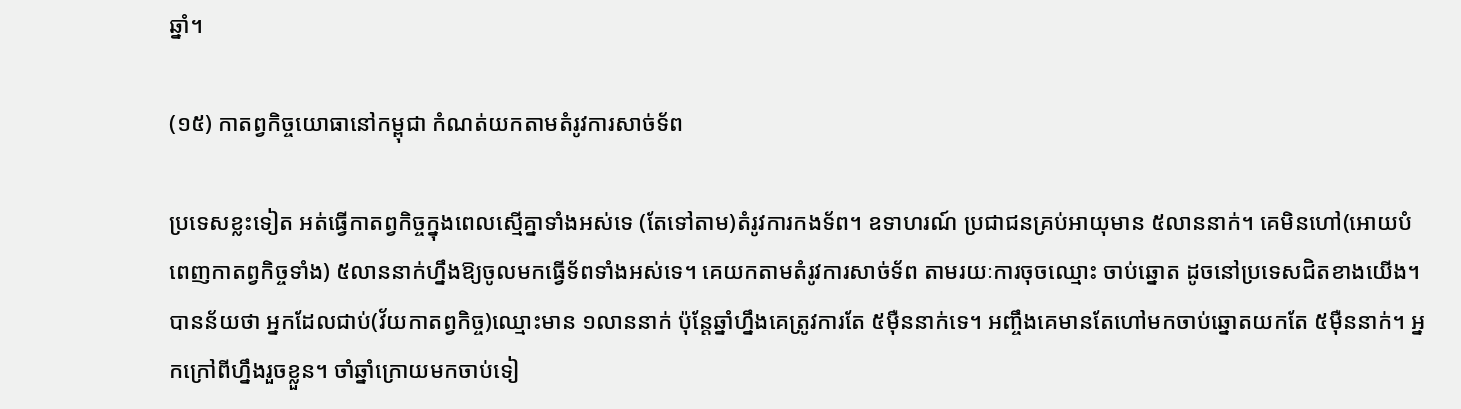ឆ្នាំ។

(១៥) កាតព្វកិច្ចយោធានៅកម្ពុជា កំណត់យកតាមតំរូវការសាច់ទ័ព

ប្រទេសខ្លះទៀត អត់ធ្វើកាតព្វកិច្ចក្នុងពេលស្មើគ្នាទាំងអស់ទេ (តែទៅតាម)តំរូវការកងទ័ព។ ឧទាហរណ៍ ប្រជាជនគ្រប់អាយុមាន ៥លាននាក់។ គេមិនហៅ(អោយបំពេញកាតព្វកិច្ចទាំង) ៥លាននាក់ហ្នឹងឱ្យចូលមកធ្វើទ័ពទាំងអស់ទេ។ គេយកតាមតំរូវការសាច់ទ័ព តាមរយៈការចុចឈ្មោះ ចាប់ឆ្នោត ដូចនៅប្រទេសជិតខាងយើង។ បានន័យថា អ្នកដែលជាប់(វ័យកាតព្វកិច្ច)ឈ្មោះមាន ១លាននាក់ ប៉ុន្ដែឆ្នាំហ្នឹងគេត្រូវការតែ ៥ម៉ឺននាក់ទេ។ អញ្ចឹងគេមានតែហៅមកចាប់ឆ្នោតយកតែ ៥ម៉ឺននាក់។ អ្នកក្រៅពីហ្នឹងរួចខ្លួន។ ចាំឆ្នាំក្រោយមកចាប់ទៀ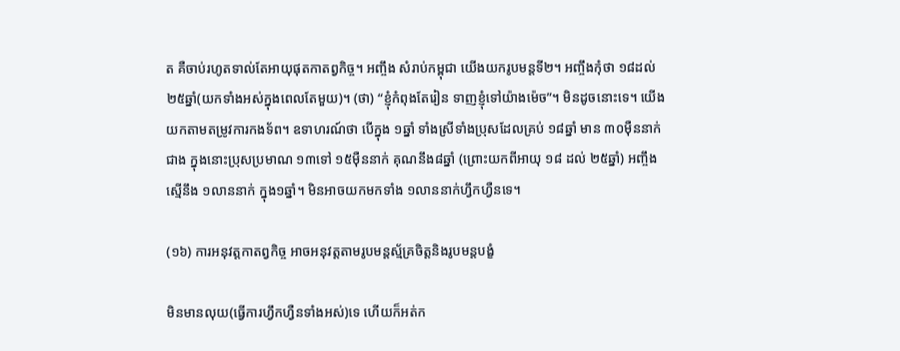ត គឺចាប់រហូតទាល់តែអាយុផុតកាតព្វកិច្ច។ អញ្ចឹង សំរាប់កម្ពុជា យើងយករូបមន្ដទី២។ អញ្ចឹងកុំថា ១៨ដល់ ២៥ឆ្នាំ(យកទាំងអស់ក្នុងពេលតែមួយ)។ (ថា) “ខ្ញុំកំពុងតែរៀន ទាញខ្ញុំទៅយ៉ាងម៉េច”។ មិនដូចនោះទេ។ យើងយកតាមតម្រូវការកងទ័ព។ ឧទាហរណ៍ថា បើក្នុង ១ឆ្នាំ ទាំងស្រីទាំងប្រុសដែលគ្រប់ ១៨ឆ្នាំ មាន ៣០ម៉ឺននាក់ជាង ក្នុងនោះប្រុសប្រមាណ ១៣ទៅ ១៥ម៉ឺននាក់ គុណនឹង៨ឆ្នាំ (ព្រោះយកពីអាយុ ១៨ ដល់ ២៥ឆ្នាំ) អញ្ចឹងស្មើនឹង ១លាននាក់ ក្នុង១ឆ្នាំ។ មិនអាចយកមកទាំង ១លាននាក់ហ្វឹកហ្វឺនទេ។

(១៦) ការអនុវត្តកាតព្វកិច្ច អាចអនុវត្តតាមរូបមន្តស្ម័គ្រចិត្តនិងរូបមន្តបង្ខំ

មិនមានលុយ(ធ្វើការហ្វឹកហ្វឺនទាំងអស់)ទេ ហើយក៏អត់ក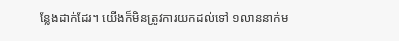ន្លែងដាក់ដែរ។ យើងក៏មិនត្រូវការយកដល់ទៅ ១លាននាក់ម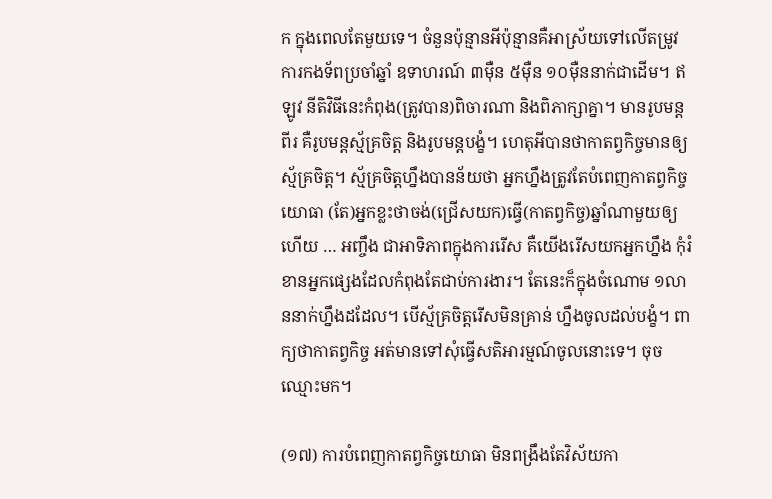ក ក្នុងពេលតែមួយទេ។ ចំនួនប៉ុន្មានអីប៉ុន្មានគឺអាស្រ័យទៅលើតម្រូវការកងទ័ពប្រចាំឆ្នាំ ឧទាហរណ៍ ៣ម៉ឺន ៥ម៉ឺន ១០ម៉ឺននាក់ជាដើម។ ឥឡូវ នីតិវិធីនេះកំពុង(ត្រូវបាន)ពិចារណា និងពិភាក្សាគ្នា។ មានរូបមន្តពីរ គឺរូបមន្តស្ម័គ្រចិត្ត និងរូបមន្តបង្ខំ។ ហេតុអីបានថាកាតព្វកិច្ចមានឲ្យស្ម័គ្រចិត្ត។ ស្ម័គ្រចិត្តហ្នឹងបានន័យថា អ្នកហ្នឹងត្រូវតែបំពេញកាតព្វកិច្ចយោធា (តែ)អ្នកខ្លះថាចង់(ជ្រើសយក)ធ្វើ(កាតព្វកិច្ច)ឆ្នាំណាមួយឲ្យហើយ … អញ្ចឹង ជាអាទិភាពក្នុងការរើស គឺយើងរើសយកអ្នកហ្នឹង កុំរំខានអ្នកផ្សេងដែលកំពុងតែជាប់ការងារ។ តែនេះក៏ក្នុងចំណោម ១លាននាក់ហ្នឹងដដែល។ បើស្ម័គ្រចិត្តរើសមិនគ្រាន់ ហ្នឹងចូលដល់បង្ខំ។ ពាក្យថាកាតព្វកិច្ច អត់មានទៅសុំធ្វើសតិអារម្មណ៍ចូលនោះទេ។ ចុចឈ្មោះមក។

(១៧) ការបំពេញកាតព្វកិច្ចយោធា មិនពង្រឹងតែវិស័យកា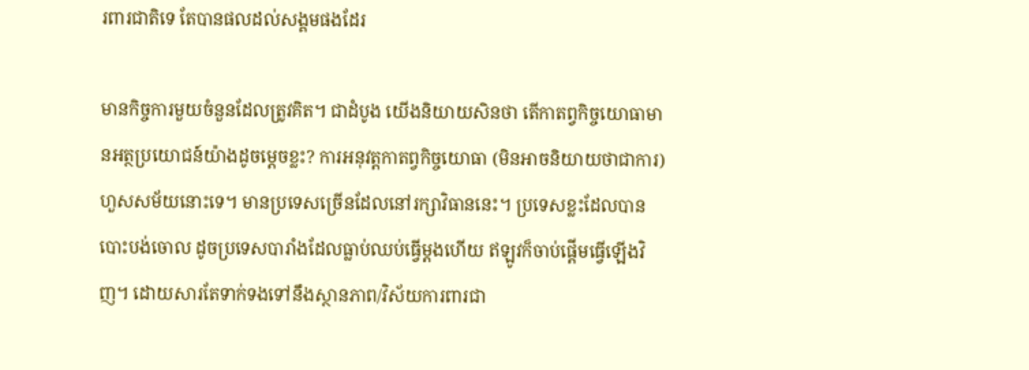រពារជាតិទេ តែបានផលដល់សង្គមផងដែរ

មានកិច្ចការមួយចំនួនដែលត្រូវគិត។ ជាដំបូង យើងនិយាយសិនថា តើកាតព្វកិច្ចយោធាមានអត្ថប្រយោជន៍យ៉ាងដូចម្តេចខ្លះ? ការអនុវត្តកាតព្វកិច្ចយោធា (មិនអាចនិយាយថាជាការ)ហួសសម័យនោះទេ។ មានប្រទេសច្រើនដែលនៅរក្សាវិធាននេះ។ ប្រទេសខ្លះដែលបានបោះបង់ចោល ដូចប្រទេសបារាំងដែលធ្លាប់ឈប់ធ្វើម្ដងហើយ ឥឡូវក៏ចាប់ផ្ដើមធ្វើឡើងវិញ។ ដោយសារតែទាក់ទងទៅនឹងស្ថានភាព/វិស័យការពារជា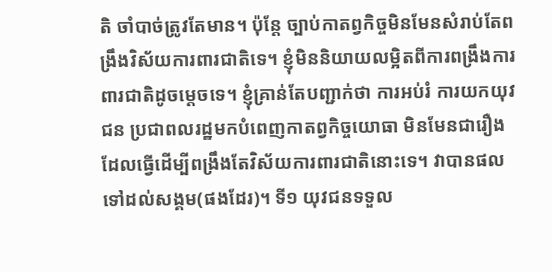តិ ចាំបាច់ត្រូវតែមាន។ ប៉ុន្តែ ច្បាប់កាតព្វកិច្ចមិនមែនសំរាប់តែពង្រឹងវិស័យការពារជាតិទេ។ ខ្ញុំមិននិយាយលម្អិតពីការពង្រឹងការពារជាតិដូចម្តេចទេ។ ខ្ញុំគ្រាន់តែបញ្ជាក់ថា ការអប់រំ ការយកយុវជន ប្រជាពលរដ្ឋមកបំពេញកាតព្វកិច្ចយោធា មិនមែនជារឿងដែលធ្វើដើម្បីពង្រឹងតែវិស័យការពារជាតិនោះទេ។ វាបានផលទៅដល់សង្គម(ផងដែរ)។ ទី១ យុវជនទទួល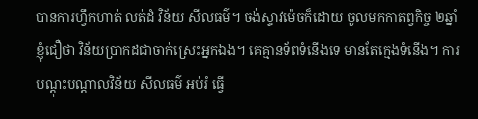បានការហ្វឹកហាត់ លត់ដំ វិន័យ សីលធម៌។ ចង់ស្ទាវម៉េចក៏ដោយ ចូលមកកាតព្វកិច្ច ២ឆ្នាំ ខ្ញុំជឿថា វិន័យប្រាកដជាចាក់ស្រេះអ្នកឯង។ គេគ្មានទ័ពទំនើងទេ មានតែក្មេងទំនើង។ ការបណ្ដុះបណ្ដាលវិន័យ សីលធម៌ អប់រំ ធ្វើ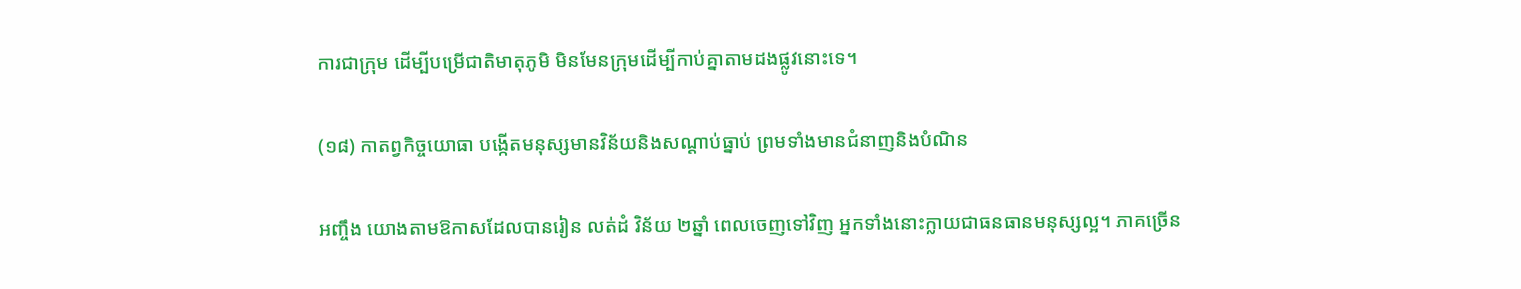ការជាក្រុម ដើម្បីបម្រើជាតិមាតុភូមិ មិនមែនក្រុមដើម្បីកាប់គ្នាតាមដងផ្លូវនោះទេ។

(១៨) កាតព្វកិច្ចយោធា បង្កើតមនុស្សមានវិន័យនិងសណ្ដាប់ធ្នាប់ ព្រមទាំងមានជំនាញនិងបំណិន

អញ្ចឹង យោងតាមឱកាសដែលបានរៀន លត់ដំ វិន័យ ២ឆ្នាំ ពេលចេញទៅវិញ អ្នកទាំងនោះក្លាយជាធនធានមនុស្សល្អ។ ភាគច្រើន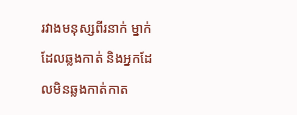រវាងមនុស្សពីរនាក់ ម្នាក់ដែលឆ្លងកាត់ និងអ្នកដែលមិនឆ្លងកាត់កាត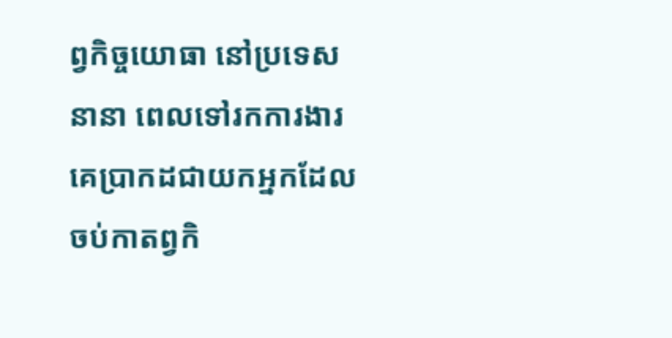ព្វកិច្ចយោធា នៅប្រទេសនានា ពេលទៅរកការងារ គេប្រាកដជាយកអ្នកដែលចប់កាតព្វកិ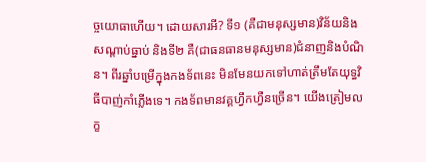ច្ចយោធាហើយ។ ដោយសារអី? ទី១ (គឺជាមនុស្សមាន)វិន័យនិងសណ្ដាប់ធ្នាប់ និងទី២ គឺ(ជាធនធានមនុស្សមាន)ជំនាញនិងបំណិន។ ពីរឆ្នាំបម្រើក្នុងកងទ័ពនេះ មិនមែនយកទៅហាត់ត្រឹមតែយុទ្ធវិធីបាញ់កាំភ្លើងទេ។ កងទ័ពមានវគ្គហ្វឹកហ្វឺនច្រើន។ យើងត្រៀមលក្ខ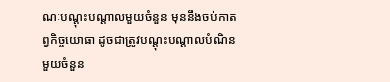ណៈបណ្ដុះបណ្ដាលមួយចំនួន មុននឹងចប់កាតព្វកិច្ចយោធា ដូចជាត្រូវបណ្ដុះបណ្ដាលបំណិនមួយចំនួន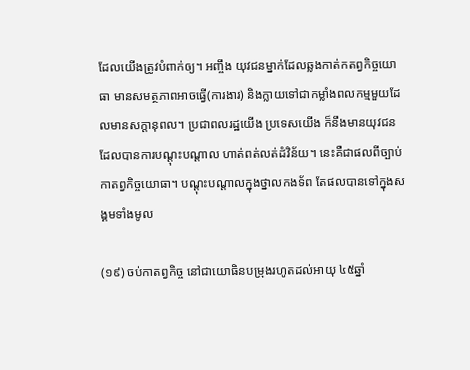ដែលយើងត្រូវបំពាក់ឲ្យ។ អញ្ចឹង យុវជនម្នាក់ដែលឆ្លងកាត់កតព្វកិច្ចយោធា មានសមត្ថភាពអាចធ្វើ(ការងារ) និងក្លាយទៅជាកម្លាំងពលកម្មមួយដែលមានសក្ដានុពល។ ប្រជាពលរដ្ឋយើង ប្រទេសយើង ក៏នឹងមានយុវជនដែលបានការបណ្ដុះបណ្ដាល ហាត់ពត់លត់ដំវិន័យ។ នេះគឺជាផលពីច្បាប់កាតព្វកិច្ចយោធា។ បណ្ដុះបណ្ដាលក្នុងថ្នាលកងទ័ព តែផលបានទៅក្នុងសង្គមទាំងមូល

(១៩) ចប់កាតព្វកិច្ច នៅជាយោធិនបម្រុងរហូតដល់អាយុ ៤៥ឆ្នាំ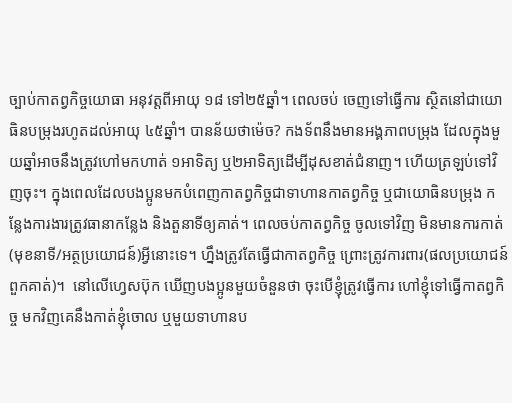ច្បាប់កាតព្វកិច្ចយោធា អនុវត្តពីអាយុ ១៨ ទៅ២៥ឆ្នាំ។ ពេលចប់ ចេញទៅធ្វើការ ស្ថិតនៅជាយោធិនបម្រុងរហូតដល់អាយុ ៤៥ឆ្នាំ។ បានន័យថាម៉េច? កងទ័ពនឹងមានអង្គភាពបម្រុង ដែលក្នុងមួយឆ្នាំអាចនឹងត្រូវហៅមកហាត់ ១អាទិត្យ ឬ២អាទិត្យដើម្បីដុសខាត់ជំនាញ។ ហើយត្រឡប់ទៅវិញចុះ។ ក្នុងពេលដែលបងប្អូនមកបំពេញកាតព្វកិច្ចជាទាហានកាតព្វកិច្ច ឬជាយោធិនបម្រុង កន្លែងការងារត្រូវធានាកន្លែង និងតួនាទីឲ្យគាត់។ ពេលចប់កាតព្វកិច្ច ចូលទៅវិញ មិនមានការកាត់(មុខនាទី/អត្ថប្រយោជន៍)អ្វីនោះទេ។ ហ្នឹងត្រូវតែធ្វើជាកាតព្វកិច្ច ព្រោះត្រូវការពារ(ផលប្រយោជន៍ពួកគាត់)។  នៅលើហ្វេសប៊ុក ឃើញបងប្អូនមួយចំនួនថា ចុះបើខ្ញុំត្រូវធ្វើការ ហៅខ្ញុំទៅធ្វើកាតព្វកិច្ច មកវិញគេនឹងកាត់ខ្ញុំចោល ឬមួយទាហានប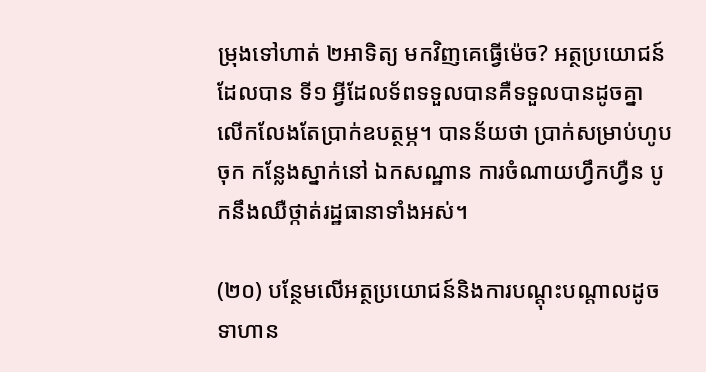ម្រុងទៅហាត់ ២អាទិត្យ មកវិញគេធ្វើម៉េច? អត្ថប្រយោជន៍ដែលបាន ទី១ អ្វីដែលទ័ពទទួលបានគឺទទួលបានដូចគ្នា លើកលែងតែប្រាក់ឧបត្ថម្ភ។ បានន័យថា ប្រាក់សម្រាប់ហូបចុក កន្លែងស្នាក់នៅ ឯកសណ្ឋាន ការចំណាយហ្វឹកហ្វឺន បូកនឹងឈឺថ្កាត់រដ្ឋធានាទាំងអស់។

(២០) បន្ថែមលើអត្ថប្រយោជន៍និងការបណ្តុះបណ្តាលដូចទាហាន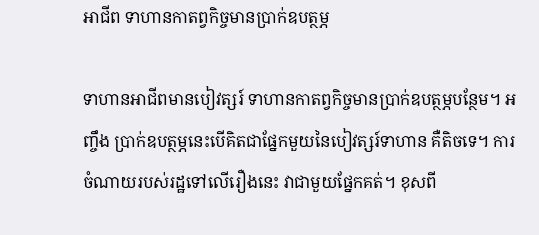អាជីព ទាហានកាតព្វកិច្ចមានប្រាក់ឧបត្ថម្ភ

ទាហានអាជីពមានបៀវត្សរ៍ ទាហានកាតព្វកិច្ចមានប្រាក់ឧបត្ថម្ភបន្ថែម។ អញ្ចឹង ប្រាក់ឧបត្ថម្ភនេះបើគិតជាផ្នែកមួយនៃបៀវត្សរ៍ទាហាន គឺតិចទេ។ ការចំណាយរបស់រដ្ឋទៅលើរឿងនេះ វាជាមួយផ្នែកគត់។ ខុសពី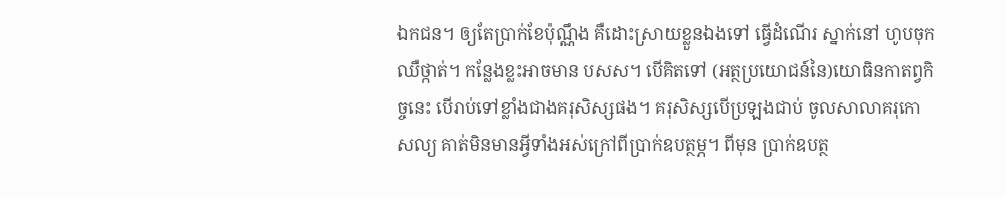ឯកជន។ ឲ្យតែប្រាក់ខែប៉ុណ្ណឹង គឺដោះស្រាយខ្លួនឯងទៅ ធ្វើដំណើរ ស្នាក់នៅ ហូបចុក ឈឺថ្កាត់។ កន្លែងខ្លះអាចមាន បសស។ បើគិតទៅ (អត្ថប្រយោជន៍នៃ)យោធិនកាតព្វកិច្ចនេះ បើរាប់ទៅខ្លាំងជាងគរុសិស្សផង។ គរុសិស្សបើប្រឡងជាប់ ចូលសាលាគរុកោសល្យ គាត់មិនមានអ្វីទាំងអស់ក្រៅពីប្រាក់ឧបត្ថម្ភ។ ពីមុន ប្រាក់ឧបត្ថ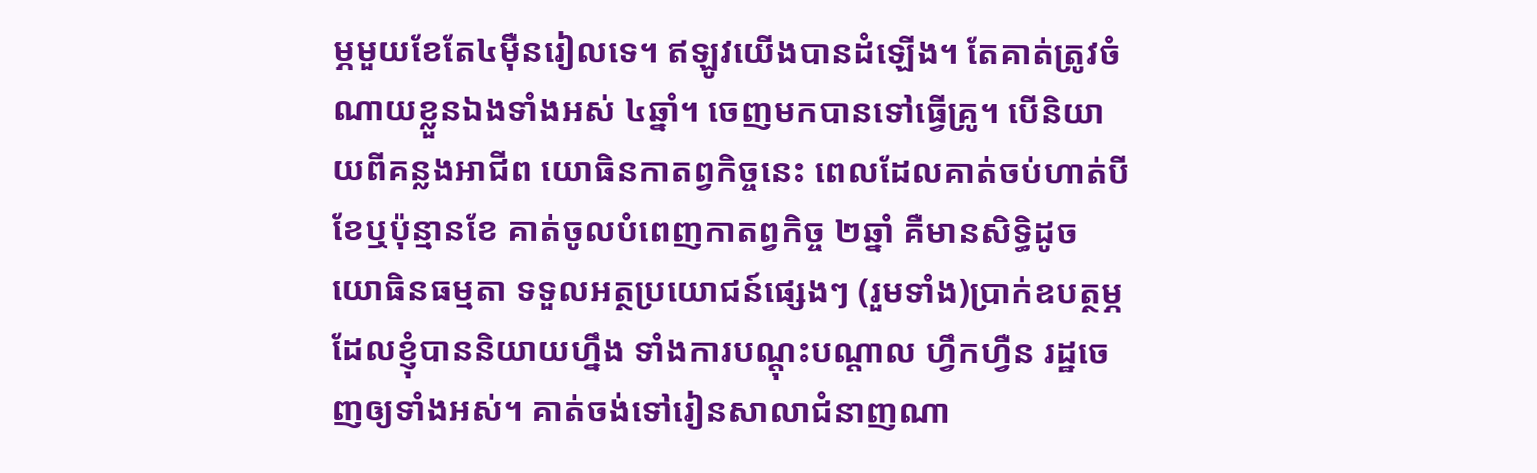ម្ភមួយខែតែ៤ម៉ឺនរៀលទេ។ ឥឡូវយើងបានដំឡើង។ តែគាត់ត្រូវចំណាយខ្លួនឯងទាំងអស់ ៤ឆ្នាំ។ ចេញមកបានទៅធ្វើគ្រូ។ បើនិយាយពីគន្លងអាជីព យោធិនកាតព្វកិច្ចនេះ ពេលដែលគាត់ចប់ហាត់បីខែឬប៉ុន្មានខែ គាត់ចូលបំពេញកាតព្វកិច្ច ២ឆ្នាំ គឺមានសិទ្ធិដូចយោធិនធម្មតា ទទួលអត្ថប្រយោជន៍ផ្សេងៗ (រួមទាំង)ប្រាក់ឧបត្ថម្ភដែលខ្ញុំបាននិយាយហ្នឹង ទាំងការបណ្ដុះបណ្ដាល ហ្វឹកហ្វឺន រដ្ឋចេញឲ្យទាំងអស់។ គាត់ចង់ទៅរៀនសាលាជំនាញណា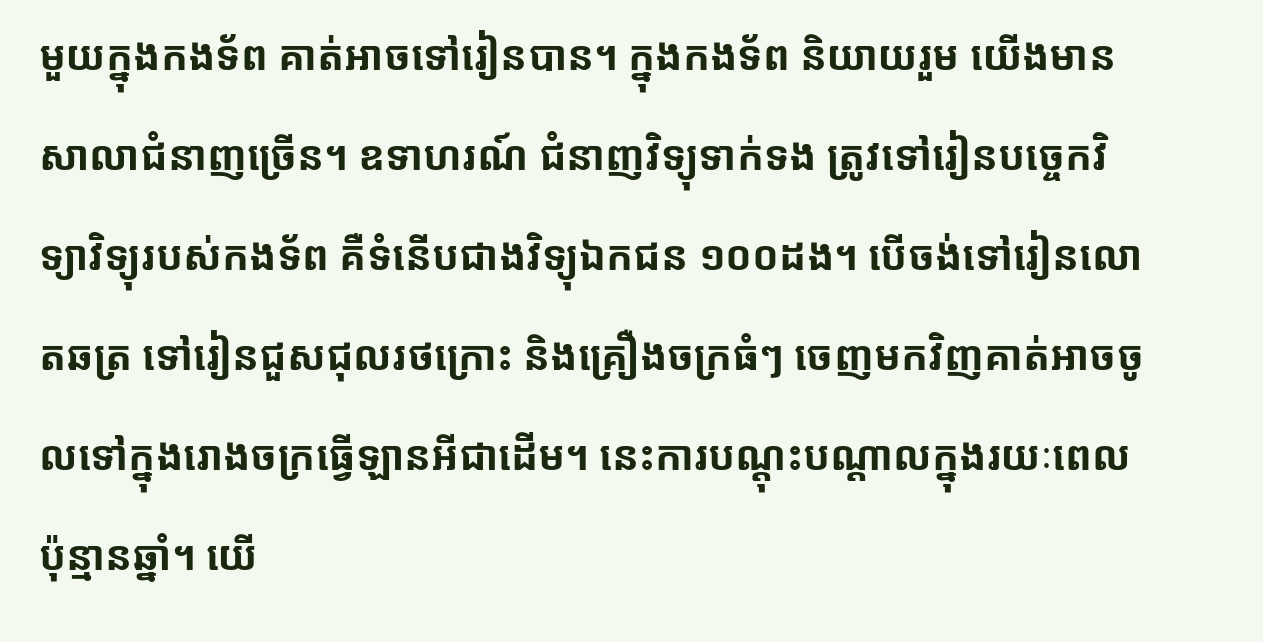មួយក្នុងកងទ័ព គាត់អាចទៅរៀនបាន។ ក្នុងកងទ័ព និយាយរួម យើងមានសាលាជំនាញច្រើន។ ឧទាហរណ៍ ជំនាញវិទ្យុទាក់ទង ត្រូវទៅរៀនបច្ចេកវិទ្យាវិទ្យុរបស់កងទ័ព គឺទំនើបជាងវិទ្យុឯកជន ១០០ដង។ បើចង់ទៅរៀនលោតឆត្រ ទៅរៀនជួសជុលរថក្រោះ និងគ្រឿងចក្រធំៗ ចេញមកវិញគាត់អាចចូលទៅក្នុងរោងចក្រធ្វើឡានអីជាដើម។ នេះការបណ្ដុះបណ្ដាលក្នុងរយៈពេលប៉ុន្មានឆ្នាំ។ យើ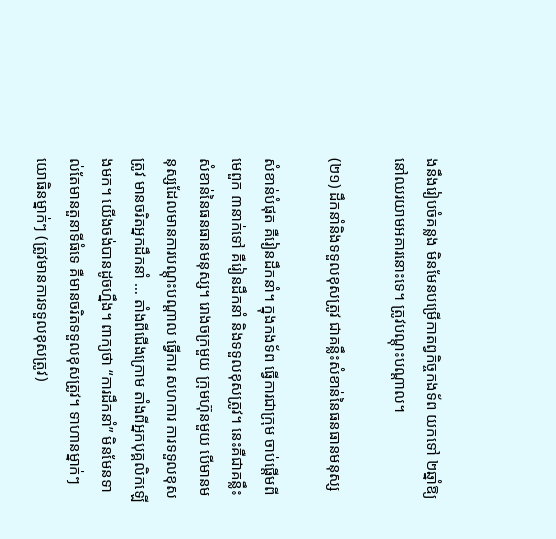ងនឹងរៀបចំគន្លង មិនមែនបម្រើកាតព្វកិច្ចកងទ័ព យកទៅ ២ឆ្នាំឱ្យនៅឈរយាមអគារនោះទេ។ ត្រូវបណ្ដុះបណ្ដាល។

(២១) ដឹកនាំនិងទទួលខុសត្រូវ ជាគន្លឹះសំខាន់នៃធនធានមនុស្ស

សំខាន់បំផុត គឺរៀនដឹកនាំ។ ក្នុងកងទ័ព ធ្វើការជាក្រុម ចាប់ផ្ដើមពីមេពួក ៣នាក់ទៅ គឺរៀនដឹកនាំ និងទទួលខុសត្រូវ។ នេះគឺជាគន្លឹះសំខាន់នៃធនធានមនុស្ស។ រោងចក្រមួយ ក្រុមហ៊ុនមួយ បើមានមនុស្សដែលមានការបណ្តុះបណ្តាល ធ្វើការ សហការ ការទទួលខុសត្រូវ មានចរិតអ្នកដឹកនាំ … តាំងពីជើងក្រោម តាំងពីអ្នកបុគ្គលិកឡើងមក។ យើងចង់បានដូចហ្នឹង។ ពាក្យថា “ការដឹកនាំ” មិនមែនទាល់តែមានតួនាទីធំទេ គឺមានចរិតទទួលខុសត្រូវ។ ទាហានម្នាក់ៗ យោធិនម្នាក់ៗ (ត្រូវមានការទទួលខុសត្រូវ)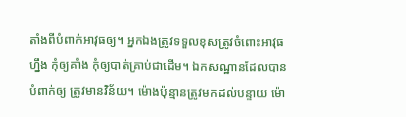តាំងពីបំពាក់អាវុធឲ្យ។ អ្នកឯងត្រូវទទួលខុសត្រូវចំពោះអាវុធហ្នឹង កុំឲ្យគាំង កុំឲ្យបាត់គ្រាប់ជាដើម។ ឯកសណ្ឋានដែលបានបំពាក់ឲ្យ ត្រូវមានវិន័យ។ ម៉ោងប៉ុន្មានត្រូវមកដល់បន្ទាយ ម៉ោ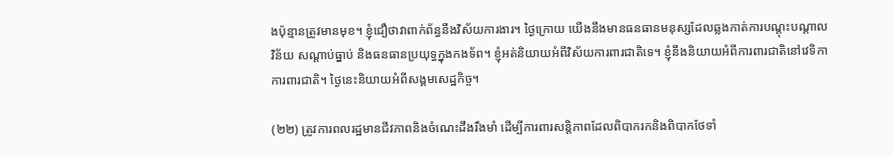ងប៉ុន្មានត្រូវមានមុខ។ ខ្ញុំជឿថាវាពាក់ព័ន្ធនឹងវិស័យការងារ។ ថ្ងៃក្រោយ យើងនឹងមានធនធានមនុស្សដែលឆ្លងកាត់ការបណ្តុះបណ្តាលវិន័យ សណ្តាប់ធ្នាប់ និងធនធានប្រយុទ្ធក្នុងកងទ័ព។ ខ្ញុំអត់និយាយអំពីវិស័យការពារជាតិទេ។ ខ្ញុំនឹងនិយាយអំពីការពារជាតិនៅវេទិកាការពារជាតិ។ ថ្ងៃនេះនិយាយអំពីសង្គមសេដ្ឋកិច្ច។

(២២) ត្រូវការពលរដ្ឋមានជីវភាពនិងចំណេះដឹងរឹងមាំ ដើម្បីការពារសន្តិភាពដែលពិបាករកនិងពិបាកថែទាំ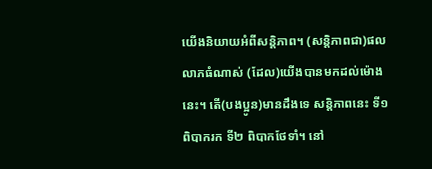យើងនិយាយអំពីសន្តិភាព។ (សន្តិភាពជា)ផលលាភធំណាស់ (ដែល)យើងបានមកដល់ម៉ោងនេះ។ តើ(បងប្អូន)មានដឹងទេ សន្តិភាពនេះ ទី១ ពិបាករក ទី២ ពិបាកថែទាំ។ នៅ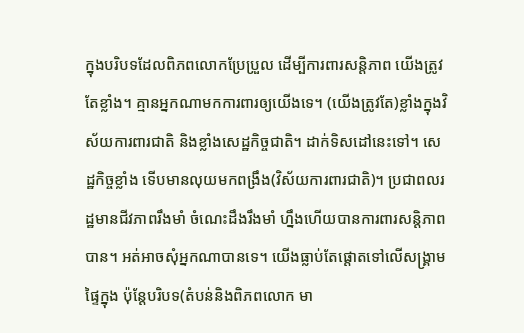ក្នុងបរិបទដែលពិភពលោកប្រែប្រួល ដើម្បីការពារសន្តិភាព យើងត្រូវតែខ្លាំង។ គ្មានអ្នកណាមកការពារឲ្យយើងទេ។ (យើងត្រូវតែ)ខ្លាំងក្នុងវិស័យការពារជាតិ និងខ្លាំងសេដ្ឋកិច្ចជាតិ។ ដាក់ទិសដៅនេះទៅ។ សេដ្ឋកិច្ចខ្លាំង ទើបមានលុយមកពង្រឹង(វិស័យការពារជាតិ)។ ប្រជាពលរដ្ឋមានជីវភាពរឹងមាំ ចំណេះដឹងរឹងមាំ ហ្នឹងហើយបានការពារសន្តិភាពបាន។ អត់អាចសុំអ្នកណាបានទេ។ យើងធ្លាប់តែផ្តោតទៅលើសង្គ្រាមផ្ទៃក្នុង ប៉ុន្តែបរិបទ(តំបន់និងពិភពលោក មា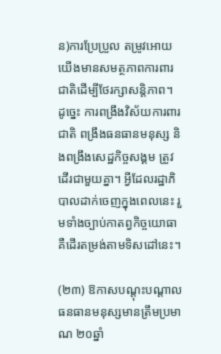ន)ការប្រែប្រួល តម្រូវអោយយើងមានសមត្ថភាពការពារជាតិដើម្បីថែរក្សាសន្តិភាព។ ដូច្នេះ ការពង្រឹងវិស័យការពារជាតិ ពង្រឹងធនធានមនុស្ស និងពង្រឹងសេដ្ឋកិច្ចសង្គម ត្រូវដើរជាមួយគ្នា។ អ្វីដែលរដ្ឋាភិបាលដាក់ចេញក្នុងពេលនេះ រួមទាំងច្បាប់កាតព្វកិច្ចយោធា គឺដើរតម្រង់តាមទិសដៅនេះ។

(២៣) ឱកាសបណ្តុះបណ្តាលធនធានមនុស្សមានត្រឹមប្រមាណ ២០ឆ្នាំ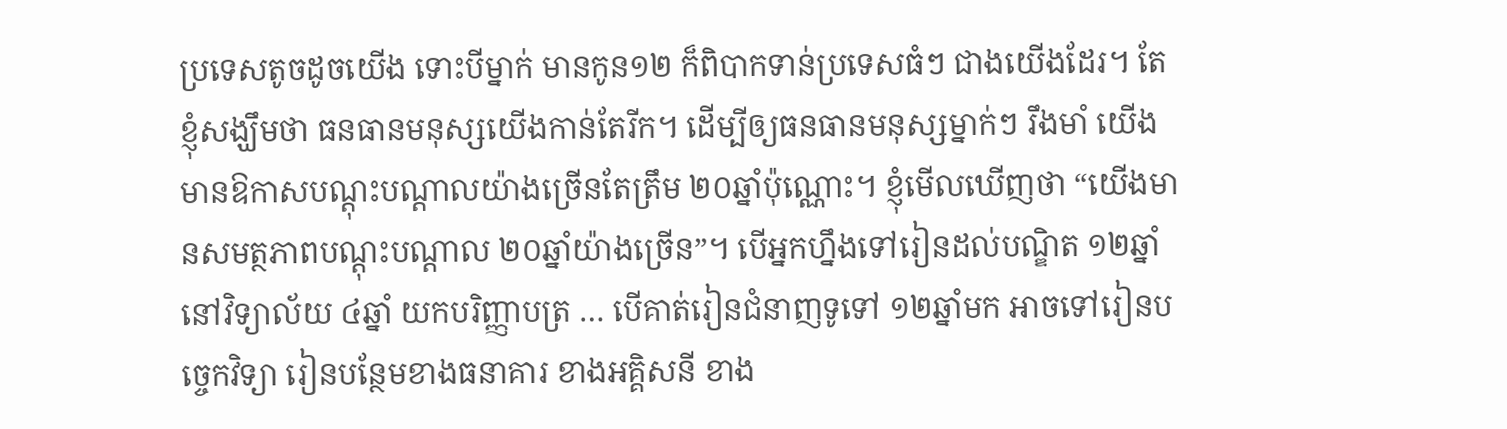ប្រទេសតូចដូចយើង ទោះបីម្នាក់ មានកូន១២ ក៏ពិបាកទាន់ប្រទេសធំៗ ជាងយើងដែរ។ តែខ្ញុំសង្ឃឹមថា ធនធានមនុស្សយើងកាន់តែរីក។ ដើម្បីឲ្យធនធានមនុស្សម្នាក់ៗ រឹងមាំ យើងមានឱកាសបណ្តុះបណ្តាលយ៉ាងច្រើនតែត្រឹម ២០ឆ្នាំប៉ុណ្ណោះ។ ខ្ញុំមើលឃើញថា “យើងមានសមត្ថភាពបណ្តុះបណ្តាល ២០ឆ្នាំយ៉ាងច្រើន”។ បើអ្នកហ្នឹងទៅរៀនដល់បណ្ឌិត ១២ឆ្នាំ នៅវិទ្យាល័យ ៤ឆ្នាំ យកបរិញ្ញាបត្រ … បើគាត់រៀនជំនាញទូទៅ ១២ឆ្នាំមក អាចទៅរៀនបច្ចេកវិទ្យា រៀនបន្ថែមខាងធនាគារ ខាងអគ្គិសនី ខាង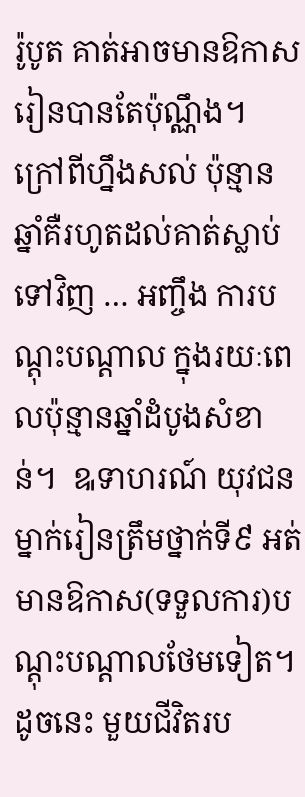រ៉ូបូត គាត់អាចមានឱកាសរៀនបានតែប៉ុណ្ណឹង។ ក្រៅពីហ្នឹងសល់ ប៉ុន្មានឆ្នាំគឺរហូតដល់គាត់ស្លាប់ទៅវិញ … អញ្ចឹង ការបណ្តុះបណ្តាល ក្នុងរយៈពេលប៉ុន្មានឆ្នាំដំបូងសំខាន់។  ឩទាហរណ៍ យុវជនម្នាក់រៀនត្រឹមថ្នាក់ទី៩ អត់មានឱកាស(ទទួលការ)បណ្តុះបណ្តាលថែមទៀត។ ដូចនេះ មួយជីវិតរប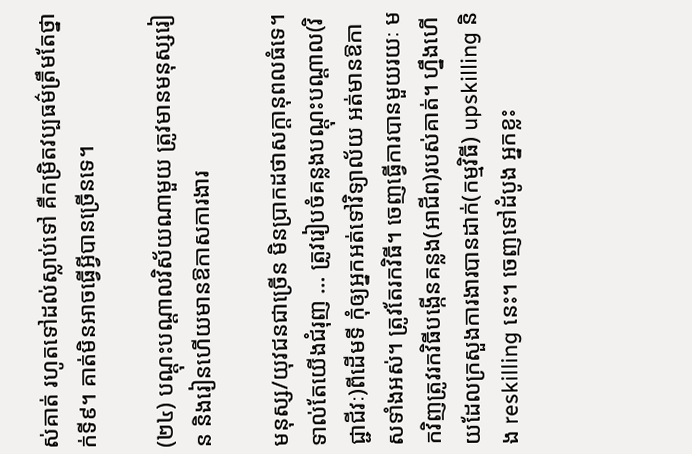ស់គាត់ រហូតទៅដល់ស្លាប់ទៅ គឺកម្រិតវប្បធម៌ត្រឹមតែថ្នាក់ទី៩។ គាត់មិនអាចធ្វើអ្វីបានច្រើនទេ។

(២៤) បណ្តុះបណ្តាលវិស័យណាមួយ ត្រូវមានមនុស្សរៀន និងរៀនហើយមានឱកាសការងារ

មនុស្ស/យុវជនជាច្រើន មិនប្រាកដថាសក្តានុពលធំទេ។ ទាល់តែយើងជំរុញ … ត្រូវរៀបចំគន្លងបណ្តុះបណ្តាល(វិជ្ជាជីវៈ)ពីដើមទី កុំឲ្យអ្នកអត់ទៅវិទ្យាល័យ អត់មានឱកាសទាំងអស់។ ត្រូវតែរកវិធី។ ចេញធ្វើការបានមួយរយៈ មកវិញត្រូវរកវិធីបង្កើនគន្លង(អាជីព)របស់គាត់។ ហ្នឹងហើយដែលក្រសួងការងារបានដាក់(កម្មវិធី) upskilling និង reskilling នេះ។ ចេញទៅដំបូង អ្នកខ្លះ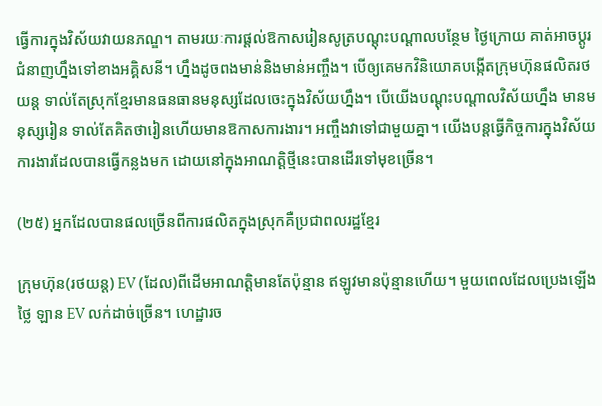ធ្វើការក្នុងវិស័យវាយនភណ្ឌ។ តាមរយៈការផ្តល់ឱកាសរៀនសូត្របណ្តុះបណ្តាលបន្ថែម ថ្ងៃក្រោយ គាត់អាចប្តូរជំនាញហ្នឹងទៅខាងអគ្គិសនី។ ហ្នឹងដូចពងមាន់និងមាន់អញ្ចឹង។ បើឲ្យគេមកវិនិយោគបង្កើតក្រុមហ៊ុនផលិតរថយន្ត ទាល់តែស្រុកខ្មែរមានធនធានមនុស្សដែលចេះក្នុងវិស័យហ្នឹង។ បើយើងបណ្តុះបណ្តាលវិស័យហ្នឹង មានមនុស្សរៀន ទាល់តែគិតថារៀនហើយមានឱកាសការងារ។ អញ្ចឹងវាទៅជាមួយគ្នា។ យើងបន្តធ្វើកិច្ចការក្នុងវិស័យការងារដែលបានធ្វើកន្លងមក ដោយនៅក្នុងអាណត្តិថ្មីនេះបានដើរទៅមុខច្រើន។

(២៥) អ្នកដែលបានផលច្រើនពីការផលិតក្នុងស្រុកគឺប្រជាពលរដ្ឋខ្មែរ

ក្រុមហ៊ុន(រថយន្ត) EV (ដែល)ពីដើមអាណត្តិមានតែប៉ុន្មាន ឥឡូវមានប៉ុន្មានហើយ។ មួយពេលដែលប្រេងឡើងថ្លៃ ឡាន EV លក់ដាច់ច្រើន។ ហេដ្ឋារច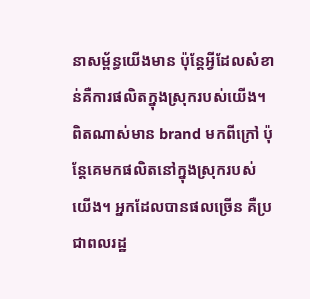នាសម្ព័ន្ធយើងមាន ប៉ុន្តែអ្វីដែលសំខាន់គឺការផលិតក្នុងស្រុករបស់យើង។ ពិតណាស់មាន brand មកពីក្រៅ ប៉ុន្តែគេមកផលិតនៅក្នុងស្រុករបស់យើង។ អ្នកដែលបានផលច្រើន គឺប្រជាពលរដ្ឋ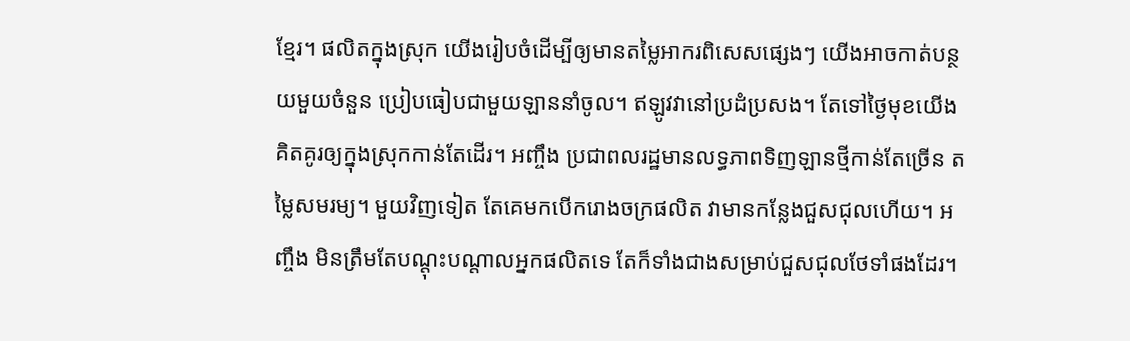ខ្មែរ។ ផលិតក្នុងស្រុក យើងរៀបចំដើម្បីឲ្យមានតម្លៃអាករពិសេសផ្សេងៗ យើងអាចកាត់បន្ថយមួយចំនួន ប្រៀបធៀបជាមួយឡាននាំចូល។ ឥឡូវវានៅប្រដំប្រសង។ តែទៅថ្ងៃមុខយើងគិតគូរឲ្យក្នុងស្រុកកាន់តែដើរ។ អញ្ចឹង ប្រជាពលរដ្ឋមានលទ្ធភាពទិញឡានថ្មីកាន់តែច្រើន តម្លៃសមរម្យ។ មួយវិញទៀត តែគេមកបើករោងចក្រផលិត វាមានកន្លែងជួសជុលហើយ។ អញ្ចឹង មិនត្រឹមតែបណ្តុះបណ្តាលអ្នកផលិតទេ តែក៏ទាំងជាងសម្រាប់ជួសជុលថែទាំផងដែរ។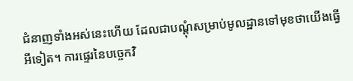ជំនាញទាំងអស់នេះហើយ ដែលជាបណ្តុំសម្រាប់មូលដ្ឋានទៅមុខថាយើងធ្វើអីទៀត។ ការផ្ទេរនៃបច្ចេកវិ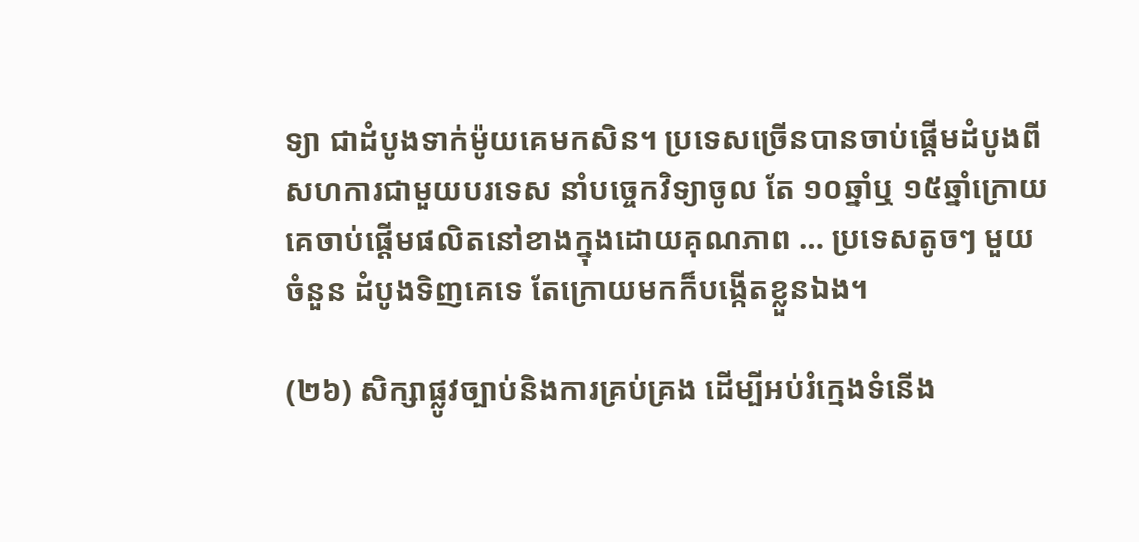ទ្យា ជាដំបូងទាក់ម៉ូយគេមកសិន។ ប្រទេសច្រើនបានចាប់ផ្តើមដំបូងពីសហការជាមួយបរទេស នាំបច្ចេកវិទ្យាចូល តែ ១០ឆ្នាំឬ ១៥ឆ្នាំក្រោយ គេចាប់ផ្តើមផលិតនៅខាងក្នុងដោយគុណភាព … ប្រទេសតូចៗ មួយចំនួន ដំបូងទិញគេទេ តែក្រោយមកក៏បង្កើតខ្លួនឯង។

(២៦) សិក្សាផ្លូវច្បាប់និងការគ្រប់គ្រង ដើម្បីអប់រំក្មេងទំនើង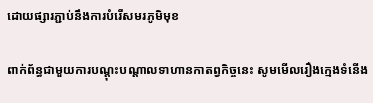ដោយផ្សារភ្ជាប់នឹងការបំរើសមរភូមិមុខ

ពាក់ព័ន្ធជាមួយការបណ្តុះបណ្តាលទាហានកាតព្វកិច្ចនេះ សូមមើលរឿងក្មេងទំនើង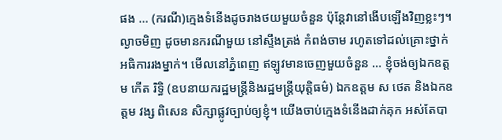ផង … (ករណី)ក្មេងទំនើងដូចរាងថយមួយចំនួន ប៉ុន្តែវានៅងើបឡើងវិញខ្លះៗ។ ល្ងាចមិញ ដូចមានករណីមួយ នៅស្ទឹងត្រង់ កំពង់ចាម រហូតទៅដល់គ្រោះថ្នាក់អធិការរងម្នាក់។ មើលនៅភ្នំពេញ ឥឡូវមានចេញមួយចំនួន … ខ្ញុំចង់ឲ្យឯកឧត្តម កើត រិទ្ធិ (ឧបនាយករដ្ឋមន្ត្រីនិងរដ្ឋមន្ត្រីយុត្តិធម៌) ឯកឧត្តម ស ថេត និងឯកឧត្តម វង្ស ពិសេន សិក្សាផ្លូវច្បាប់ឲ្យខ្ញុំ។ យើងចាប់ក្មេងទំនើងដាក់គុក អស់តែបា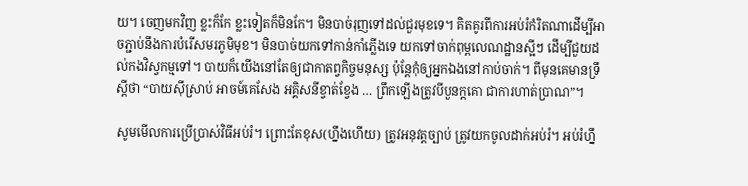យ។ ចេញមកវិញ ខ្លះក៏កែ ខ្លះទៀតក៏មិនកែ។ មិនបាច់រុញទៅដល់ជួរមុខទេ។ គិតគូរពីការអប់រំកំរិតណាដើម្បីអាចភ្ជាប់នឹងការបំរើសមរភូមិមុខ។ មិនបាច់យកទៅកាន់កាំភ្លើងទេ យកទៅចាក់ពុម្ពលេណដ្ឋានស្អីៗ ដើម្បីជួយដល់កងវិស្វកម្មទៅ។ បាយក៏យើងនៅតែឲ្យជាកាតព្វកិច្ចមនុស្ស ប៉ុន្ដែកុំឲ្យអ្នកឯងនៅកាប់ចាក់។ ពីមុនគេមានទ្រឹស្ដីថា “បាយស៊ីស្រាប់ អាចម៍គេសែង អគ្គិសនីខ្វាត់ខ្វែង … ព្រឹកឡើងត្រូវបីបួនក្ដគោ ជាការហាត់ប្រាណ”។

សូមមើលការប្រើប្រាស់វិធីអប់រំ។ ព្រោះតែខុស(ហ្នឹងហើយ) ត្រូវអនុវត្តច្បាប់ ត្រូវយកចូលដាក់អប់រំ។ អប់រំហ្នឹ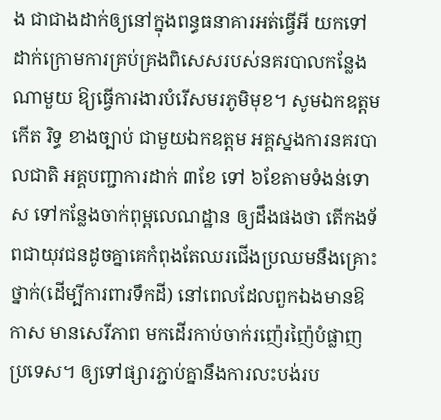ង ជាជាងដាក់ឲ្យនៅក្នុងពន្ធធនាគារអត់ធ្វើអី យកទៅដាក់ក្រោមការគ្រប់គ្រងពិសេសរបស់នគរបាលកន្លែងណាមួយ ឱ្យធ្វើការងារបំរើសមរភូមិមុខ។ សូមឯកឧត្តម កើត រិទ្ធ ខាងច្បាប់ ជាមួយឯកឧត្តម អគ្គស្នងការនគរបាលជាតិ អគ្គបញ្ជាការដាក់ ៣ខែ ទៅ ៦ខែតាមទំងន់ទោស ទៅកន្លែងចាក់ពុម្ពលេណដ្ឋាន ឲ្យដឹងផងថា តើកងទ័ពជាយុវជនដូចគ្នាគេកំពុងតែឈរជើងប្រឈមនឹងគ្រោះថ្នាក់(ដើម្បីការពារទឹកដី) នៅពេលដែលពួកឯងមានឱកាស មានសេរីភាព មកដើរកាប់ចាក់រញ៉េរញ៉ៃបំផ្លាញប្រទេស។ ឲ្យទៅផ្សារភ្ជាប់គ្នានឹងការលះបង់រប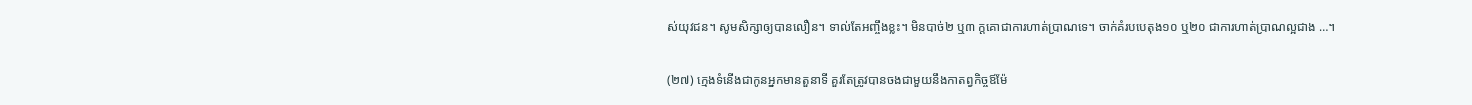ស់យុវជន។ សូមសិក្សាឲ្យបានលឿន។ ទាល់តែអញ្ចឹងខ្លះ។ មិនបាច់២ ឬ៣ ក្តគោជាការហាត់ប្រាណទេ។ ចាក់គំរបបេតុង១០ ឬ២០ ជាការហាត់ប្រាណល្អជាង …។

(២៧) ក្មេងទំនើងជាកូនអ្នកមានតួនាទី គួរតែត្រូវបានចងជាមួយនឹងកាតព្វកិច្ចឪម៉ែ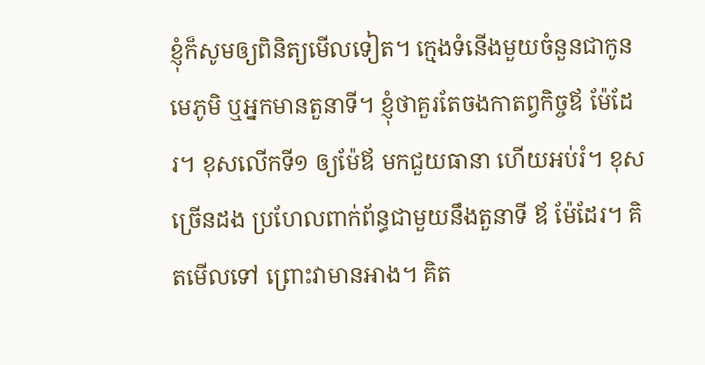ខ្ញុំក៏សូមឲ្យពិនិត្យមើលទៀត។ ក្មេងទំនើងមួយចំនួនជាកូនមេភូមិ ឬអ្នកមានតួនាទី។ ខ្ញុំថាគួរតែចងកាតព្វកិច្ចឪ ម៉ែដែរ។ ខុសលើកទី១ ឲ្យម៉ែឪ មកជួយធានា ហើយអប់រំ។ ខុសច្រើនដង ប្រហែលពាក់ព័ន្ធជាមួយនឹងតួនាទី ឪ ម៉ែដែរ។ គិតមើលទៅ ព្រោះវាមានអាង។ គិត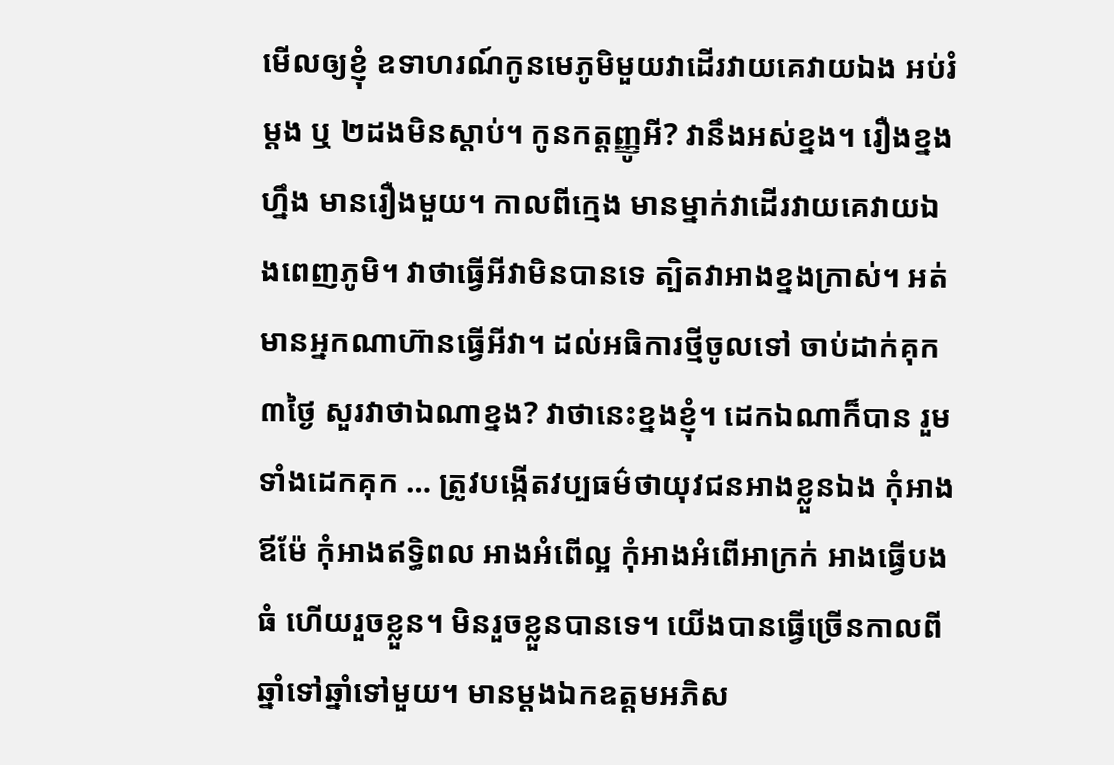មើលឲ្យខ្ញុំ ឧទាហរណ៍កូនមេភូមិមួយវាដើរវាយគេវាយឯង អប់រំ ម្តង ឬ ២ដងមិនស្តាប់។ កូនកត្តញ្ញូអី? វានឹងអស់ខ្នង។ រឿងខ្នងហ្នឹង មានរឿងមួយ។ កាលពីក្មេង មានម្នាក់វាដើរវាយគេវាយឯងពេញភូមិ។ វាថាធ្វើអីវាមិនបានទេ ត្បិតវាអាងខ្នងក្រាស់។ អត់មានអ្នកណាហ៊ានធ្វើអីវា។ ដល់អធិការថ្មីចូលទៅ ចាប់ដាក់គុក ៣ថ្ងៃ សួរវាថាឯណាខ្នង? វាថានេះខ្នងខ្ញុំ។ ដេកឯណាក៏បាន រួមទាំងដេកគុក … ត្រូវបង្កើតវប្បធម៌ថាយុវជនអាងខ្លួនឯង កុំអាងឪម៉ែ កុំអាងឥទ្ធិពល អាងអំពើល្អ កុំអាងអំពើអាក្រក់ អាងធ្វើបងធំ ហើយរួចខ្លួន។ មិនរួចខ្លួនបានទេ។ យើងបានធ្វើច្រើនកាលពីឆ្នាំទៅឆ្នាំទៅមួយ។ មានម្តងឯកឧត្តមអភិស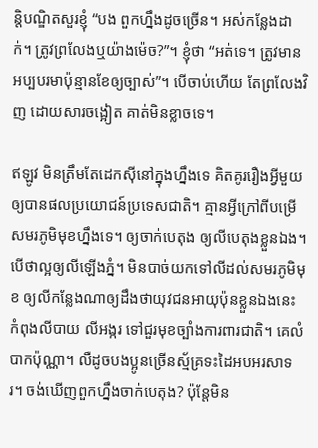ន្តិបណ្ឌិតសួរខ្ញុំ “បង ពួកហ្នឹងដូចច្រើន។ អស់កន្លែងដាក់។ ត្រូវព្រលែងឬយ៉ាងម៉េច?”។ ខ្ញុំថា “អត់ទេ។ ត្រូវមានអប្បបរមាប៉ុន្មានខែឲ្យច្បាស់”។ បើចាប់ហើយ តែព្រលែងវិញ ដោយសារចង្អៀត គាត់មិនខ្លាចទេ។

ឥឡូវ មិនត្រឹមតែដេកស៊ីនៅក្នុងហ្នឹងទេ គិតគូររឿងអ្វីមួយឲ្យបានផលប្រយោជន៍ប្រទេសជាតិ។ គ្មានអ្វីក្រៅពីបម្រើសមរភូមិមុខហ្នឹងទេ។ ឲ្យចាក់បេតុង ឲ្យលីបេតុងខ្លួនឯង។ បើថាល្អឲ្យលីឡើងភ្នំ។ មិនបាច់យកទៅលីដល់សមរភូមិមុខ ឲ្យលីកន្លែងណាឲ្យដឹងថាយុវជនអាយុប៉ុនខ្លួនឯងនេះ កំពុងលីបាយ លីអង្ករ ទៅជួរមុខច្បាំងការពារជាតិ។ គេលំបាកប៉ុណ្ណា។ លឺដូចបងប្អូនច្រើនស្ម័គ្រទះដៃអបអរសាទរ។ ចង់ឃើញពួកហ្នឹងចាក់បេតុង? ប៉ុន្តែមិន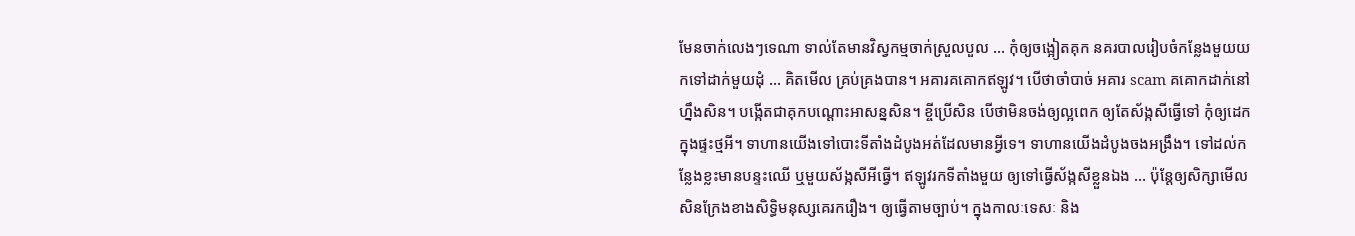មែនចាក់លេងៗទេណា ទាល់តែមានវិស្វកម្មចាក់ស្រួលបួល … កុំឲ្យចង្អៀតគុក នគរបាលរៀបចំកន្លែងមួយយកទៅដាក់មួយដុំ … គិតមើល គ្រប់គ្រងបាន។ អគារគគោកឥឡូវ។ បើថាចាំបាច់ អគារ scam គគោកដាក់នៅហ្នឹងសិន។ បង្កើតជាគុកបណ្តោះអាសន្នសិន។ ខ្ចីប្រើសិន បើថាមិនចង់ឲ្យល្អពេក ឲ្យតែស័ង្កសីធ្វើទៅ កុំឲ្យដេកក្នុងផ្ទះថ្មអី។ ទាហានយើងទៅបោះទីតាំងដំបូងអត់ដែលមានអ្វីទេ។ ទាហានយើងដំបូងចងអង្រឹង។ ទៅដល់កន្លែងខ្លះមានបន្ទះឈើ ឬមួយស័ង្កសីអីធ្វើ។ ឥឡូវរកទីតាំងមួយ ឲ្យទៅធ្វើស័ង្កសីខ្លួនឯង … ប៉ុន្តែឲ្យសិក្សាមើលសិនក្រែងខាងសិទ្ធិមនុស្សគេរករឿង។ ឲ្យធ្វើតាមច្បាប់។ ក្នុងកាលៈទេសៈ និង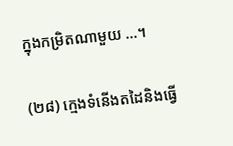ក្នុងកម្រិតណាមួយ …។

(២៨) ក្មេងទំនើងតដៃនិងធ្វើ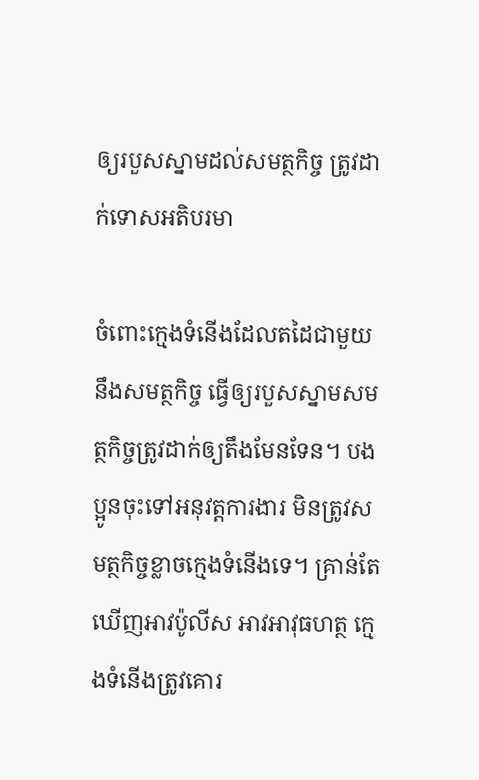ឲ្យរបួសស្នាមដល់សមត្ថកិច្ច ត្រូវដាក់ទោសអតិបរមា

ចំពោះក្មេងទំនើងដែលតដៃជាមួយនឹងសមត្ថកិច្ច ធ្វើឲ្យរបួសស្នាមសមត្ថកិច្ចត្រូវដាក់ឲ្យតឹងមែនទែន។ បងប្អូនចុះទៅអនុវត្តការងារ មិនត្រូវសមត្ថកិច្ចខ្លាចក្មេងទំនើងទេ។ គ្រាន់តែឃើញអាវប៉ូលីស អាវអាវុធហត្ថ ក្មេងទំនើងត្រូវគោរ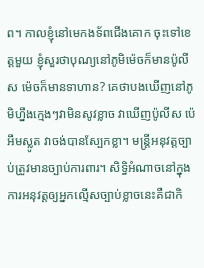ព។ កាលខ្ញុំនៅមេកងទ័ពជើងគោក ចុះទៅខេត្តមួយ ខ្ញុំសួរថាបុណ្យនៅភូមិម៉េចក៏មានប៉ូលីស ម៉េចក៏មានទាហាន? គេថាបងឃើញនៅភូមិហ្នឹងក្មេងៗវាមិនសូវខ្លាច វាឃើញប៉ូលីស ប៉េអឹមស្លូត វាចង់បានស្បែកខ្លា។ មន្រ្តីអនុវត្តច្បាប់ត្រូវមានច្បាប់ការពារ។ សិទ្ធិអំណាចនៅក្នុងការអនុវត្តឲ្យអ្នកល្មើសច្បាប់ខ្លាចនេះគឺជាកិ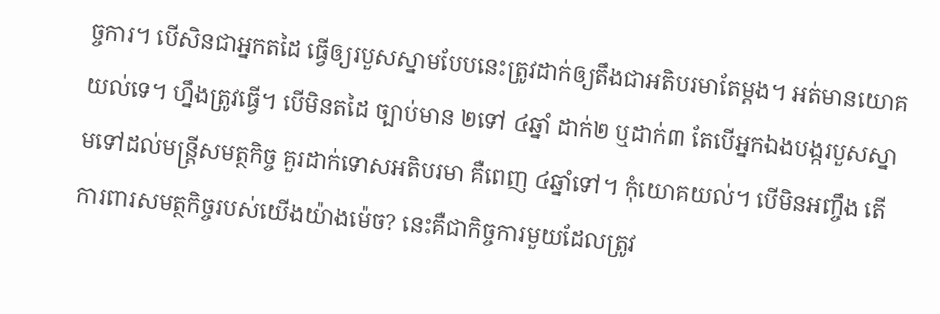ច្ចការ។ បើសិនជាអ្នកតដៃ ធ្វើឲ្យរបួសស្នាមបែបនេះត្រូវដាក់ឲ្យតឹងជាអតិបរមាតែម្តង។ អត់មានយោគយល់ទេ។ ហ្នឹងត្រូវធ្វើ។ បើមិនតដៃ ច្បាប់មាន ២ទៅ ៤ឆ្នាំ ដាក់២ ឬដាក់៣ តែបើអ្នកឯងបង្ករបួសស្នាមទៅដល់មន្រ្តីសមត្ថកិច្ច គួរដាក់ទោសអតិបរមា គឺពេញ ៤ឆ្នាំទៅ។ កុំយោគយល់។ បើមិនអញ្ចឹង តើការពារសមត្ថកិច្ចរបស់យើងយ៉ាងម៉េច? នេះគឺជាកិច្ចការមួយដែលត្រូវ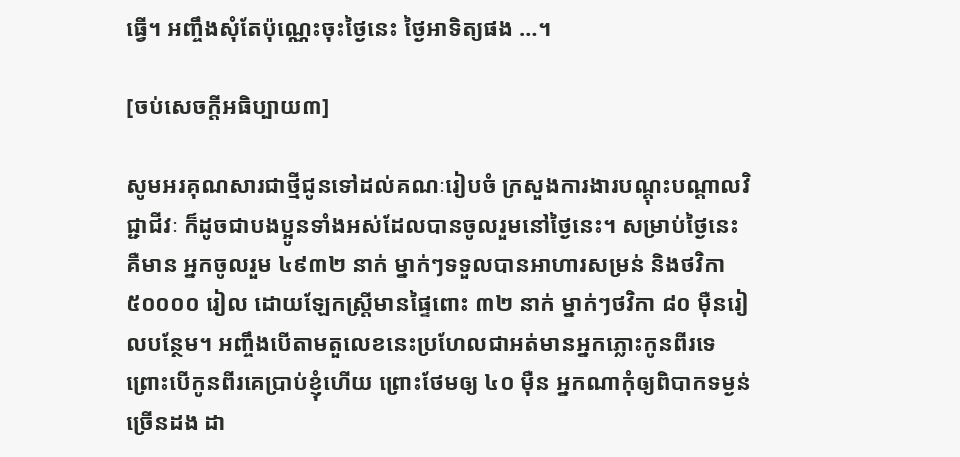ធ្វើ។ អញ្ចឹងសុំតែប៉ុណ្ណេះចុះថ្ងៃនេះ ថ្ងៃអាទិត្យផង …។

[ចប់សេចក្ដីអធិប្បាយ៣]

សូមអរគុណសារជាថ្មីជូនទៅដល់គណៈរៀបចំ ក្រសួងការងារបណ្តុះបណ្តាលវិជ្ជាជីវៈ ក៏ដូចជាបងប្អូនទាំងអស់ដែលបានចូលរួមនៅថ្ងៃនេះ។ សម្រាប់ថ្ងៃនេះគឺមាន អ្នកចូលរួម ៤៩៣២ នាក់ ម្នាក់ៗទទួលបានអាហារសម្រន់ និងថវិកា ៥០០០០ រៀល ដោយឡែកស្រ្តីមានផ្ទៃពោះ ៣២ នាក់ ម្នាក់ៗថវិកា ៨០ ម៉ឺនរៀលបន្ថែម។ អញ្ចឹងបើតាមតួលេខនេះប្រហែលជាអត់មានអ្នកភ្លោះកូនពីរទេ ព្រោះបើកូនពីរគេប្រាប់ខ្ញុំហើយ ព្រោះថែមឲ្យ ៤០ ម៉ឺន អ្នកណាកុំឲ្យពិបាកទម្ងន់ច្រើនដង ដា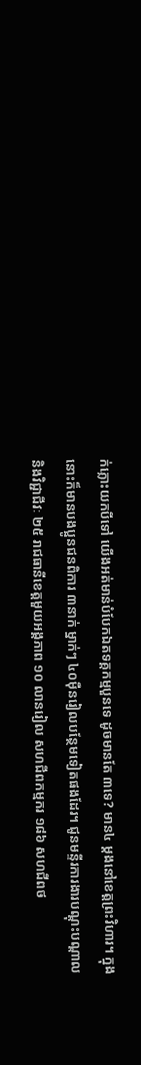ក់ភ្លោះយកបីទៅ យើងអត់មាន់បំបែកឯតទគ្គកម្មបួនទេ ដូចមានតែ ៣ទេ? មាន៤ ម្តងនៅខេត្តព្រះវិហារ។ ក្នុងនោះក៏មានបងប្អូនជនពិការ ៣នាក់ ម្នាក់ៗ ៤០ម៉ឺនរៀលបន្ថែមទៀតផងដែរ។ ជូនមន្ទីរការងារបណ្តុះបណ្តាលនិងវិជ្ជាជីវៈ ២៥ រាជធានីខេត្តមួយអង្គភាព ១០ លានរៀល សហជីពកម្មករ ១៨៦ សហជីពថ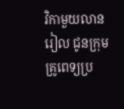វិកាមួយលានរៀល ជូនក្រុមគ្រូពេទ្យប្រ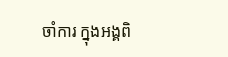ចាំការ ក្នុងអង្គពិ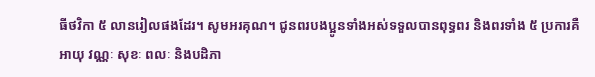ធីថវិកា ៥ លានរៀលផងដែរ។ សូមអរគុណ។ ជូនពរបងប្អូនទាំងអស់ទទួលបានពុទ្ធពរ និងពរទាំង ៥ ប្រការគឺអាយុ វណ្ណៈ សុខៈ ពលៈ និងបដិភា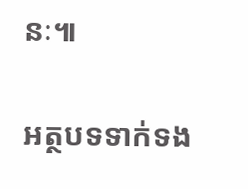នៈ៕

អត្ថបទទាក់ទង